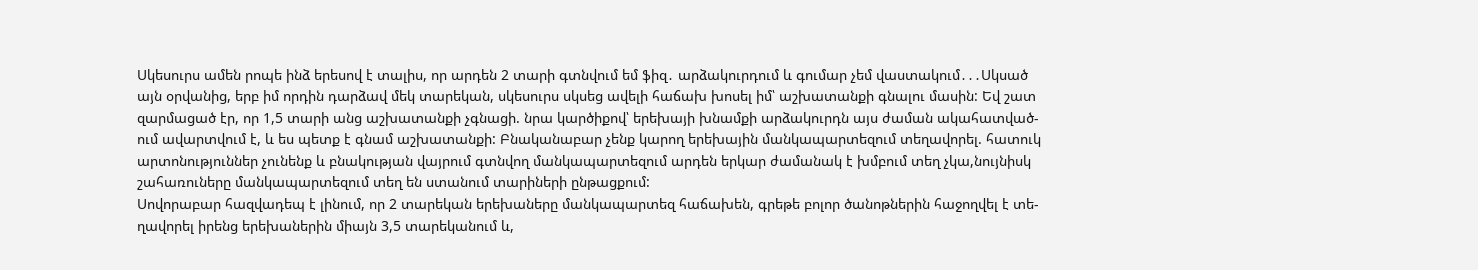Սկեսուրս ամեն րոպե ինձ երեսով է տալիս, որ արդեն 2 տարի գտնվում եմ ֆիզ․ արձակուրդում և գումար չեմ վաստակում․․․Սկսած
այն օրվանից, երբ իմ որդին դարձավ մեկ տարեկան, սկեսուրս սկսեց ավելի հաճախ խոսել իմ՝ աշխատանքի գնալու մասին: Եվ շատ
զարմացած էր, որ 1,5 տարի անց աշխատանքի չգնացի. նրա կարծիքով՝ երեխայի խնամքի արձակուրդն այս ժաման ակահատված-
ում ավարտվում է, և ես պետք է գնամ աշխատանքի: Բնականաբար չենք կարող երեխային մանկապարտեզում տեղավորել. հատուկ
արտոնություններ չունենք և բնակության վայրում գտնվող մանկապարտեզում արդեն երկար ժամանակ է խմբում տեղ չկա,նույնիսկ
շահառուները մանկապարտեզում տեղ են ստանում տարիների ընթացքում:
Սովորաբար հազվադեպ է լինում, որ 2 տարեկան երեխաները մանկապարտեզ հաճախեն, գրեթե բոլոր ծանոթներին հաջողվել է տե-
ղավորել իրենց երեխաներին միայն 3,5 տարեկանում և,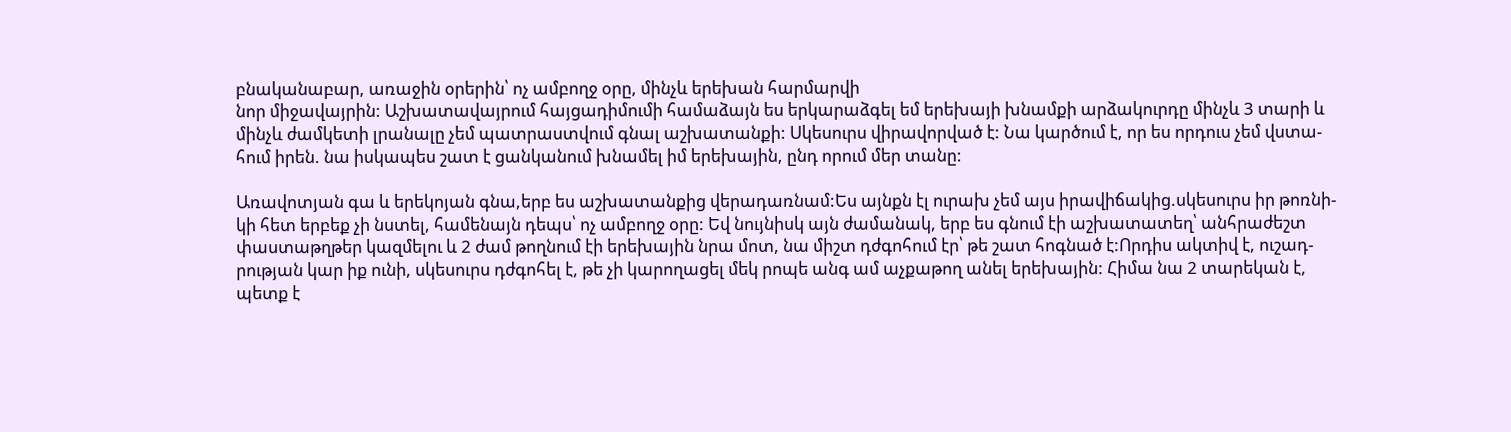բնականաբար, առաջին օրերին՝ ոչ ամբողջ օրը, մինչև երեխան հարմարվի
նոր միջավայրին: Աշխատավայրում հայցադիմումի համաձայն ես երկարաձգել եմ երեխայի խնամքի արձակուրդը մինչև 3 տարի և
մինչև ժամկետի լրանալը չեմ պատրաստվում գնալ աշխատանքի: Սկեսուրս վիրավորված է: Նա կարծում է, որ ես որդուս չեմ վստա-
հում իրեն. նա իսկապես շատ է ցանկանում խնամել իմ երեխային, ընդ որում մեր տանը:

Առավոտյան գա և երեկոյան գնա,երբ ես աշխատանքից վերադառնամ:Ես այնքն էլ ուրախ չեմ այս իրավիճակից.սկեսուրս իր թոռնի-
կի հետ երբեք չի նստել, համենայն դեպս՝ ոչ ամբողջ օրը: Եվ նույնիսկ այն ժամանակ, երբ ես գնում էի աշխատատեղ՝ անհրաժեշտ
փաստաթղթեր կազմելու և 2 ժամ թողնում էի երեխային նրա մոտ, նա միշտ դժգոհում էր՝ թե շատ հոգնած է:Որդիս ակտիվ է, ուշադ-
րության կար իք ունի, սկեսուրս դժգոհել է, թե չի կարողացել մեկ րոպե անգ ամ աչքաթող անել երեխային: Հիմա նա 2 տարեկան է,
պետք է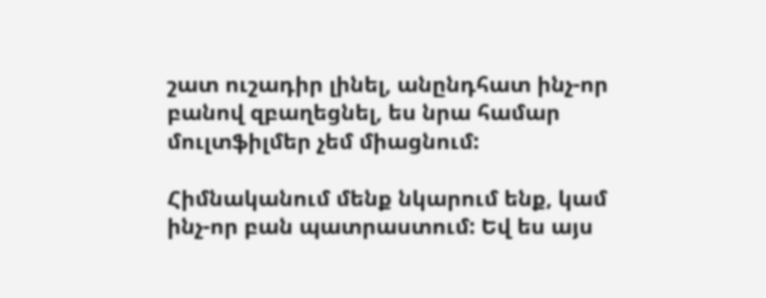շատ ուշադիր լինել, անընդհատ ինչ-որ բանով զբաղեցնել, ես նրա համար մուլտֆիլմեր չեմ միացնում:

Հիմնականում մենք նկարում ենք, կամ ինչ-որ բան պատրաստում: Եվ ես այս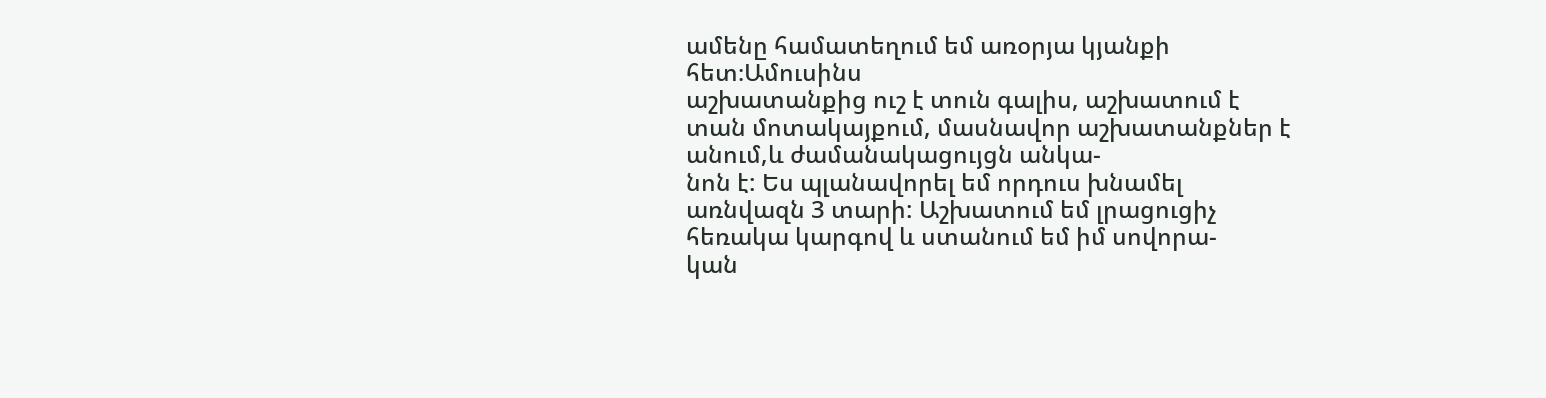ամենը համատեղում եմ առօրյա կյանքի հետ։Ամուսինս
աշխատանքից ուշ է տուն գալիս, աշխատում է տան մոտակայքում, մասնավոր աշխատանքներ է անում,և ժամանակացույցն անկա-
նոն է: Ես պլանավորել եմ որդուս խնամել առնվազն 3 տարի: Աշխատում եմ լրացուցիչ հեռակա կարգով և ստանում եմ իմ սովորա-
կան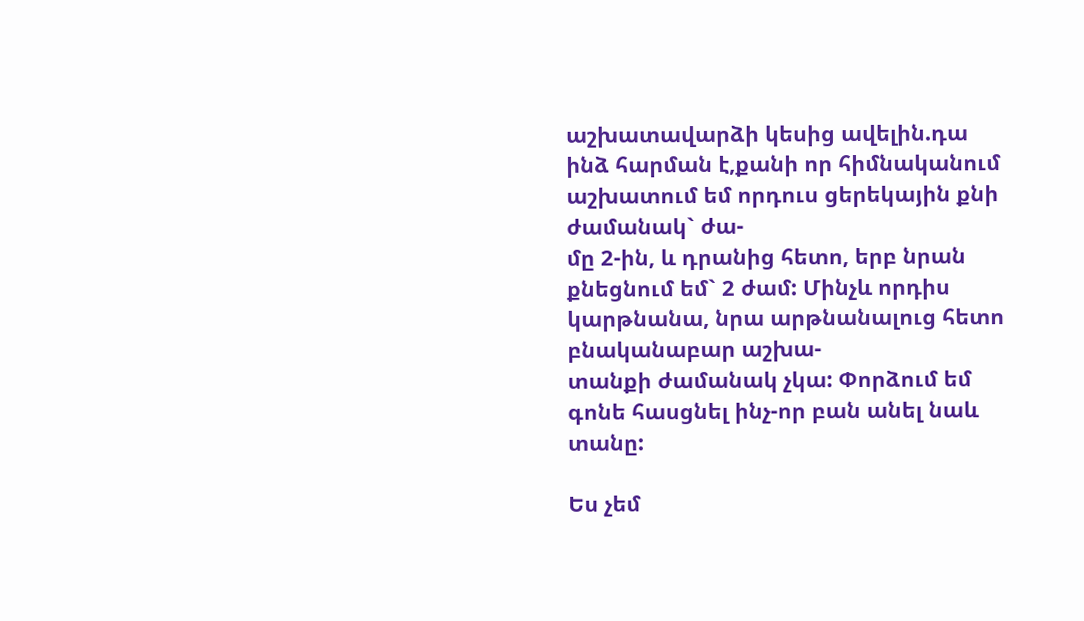աշխատավարձի կեսից ավելին.դա ինձ հարման է,քանի որ հիմնականում աշխատում եմ որդուս ցերեկային քնի ժամանակ` ժա-
մը 2-ին, և դրանից հետո, երբ նրան քնեցնում եմ` 2 ժամ: Մինչև որդիս կարթնանա, նրա արթնանալուց հետո բնականաբար աշխա-
տանքի ժամանակ չկա: Փորձում եմ գոնե հասցնել ինչ-որ բան անել նաև տանը:

Ես չեմ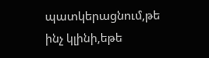պատկերացնում,թե ինչ կլինի,եթե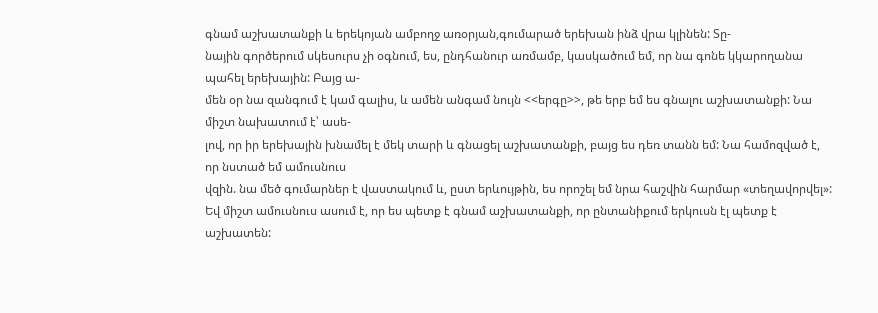գնամ աշխատանքի և երեկոյան ամբողջ առօրյան,գումարած երեխան ինձ վրա կլինեն: Տը-
նային գործերում սկեսուրս չի օգնում, ես, ընդհանուր առմամբ, կասկածում եմ, որ նա գոնե կկարողանա պահել երեխային: Բայց ա-
մեն օր նա զանգում է կամ գալիս, և ամեն անգամ նույն <<երգը>>, թե երբ եմ ես գնալու աշխատանքի: Նա միշտ նախատում է՝ ասե-
լով, որ իր երեխային խնամել է մեկ տարի և գնացել աշխատանքի, բայց ես դեռ տանն եմ: Նա համոզված է, որ նստած եմ ամուսնուս
վզին. նա մեծ գումարներ է վաստակում և, ըստ երևույթին, ես որոշել եմ նրա հաշվին հարմար «տեղավորվել»:
Եվ միշտ ամուսնուս ասում է, որ ես պետք է գնամ աշխատանքի, որ ընտանիքում երկուսն էլ պետք է աշխատեն: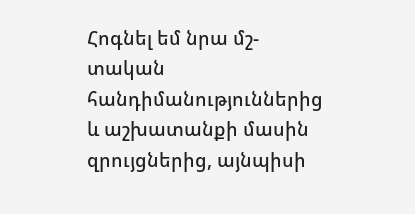Հոգնել եմ նրա մշ-
տական հանդիմանություններից և աշխատանքի մասին զրույցներից, այնպիսի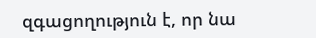զգացողություն է, որ նա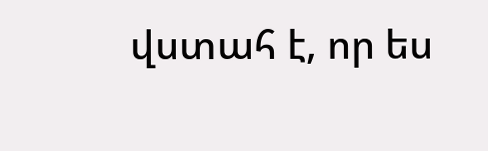վստահ է, որ ես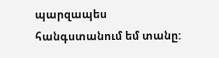պարզապես
հանգստանում եմ տանը: